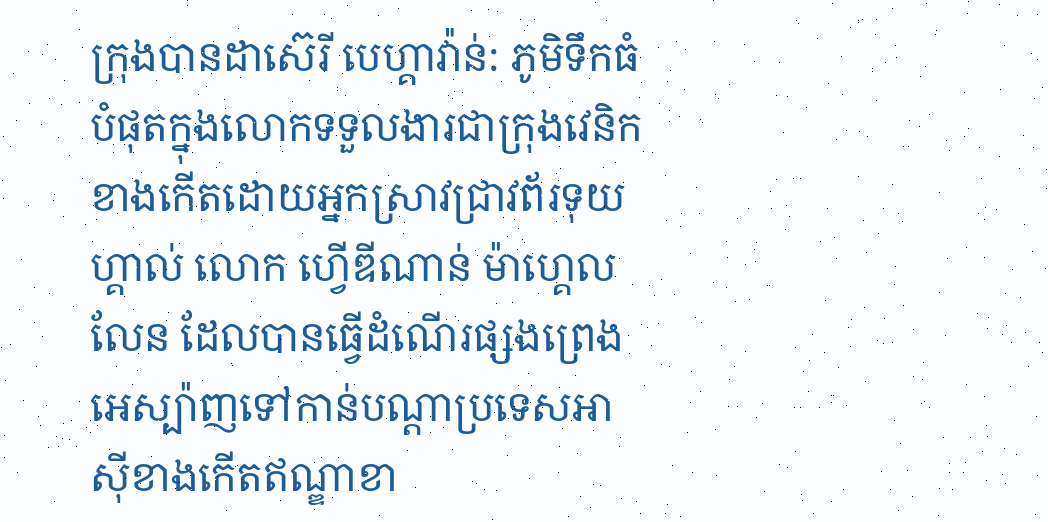ក្រុងបានដាស៊េរី បេហ្គាវ៉ាន់: ភូមិទឹកធំបំផុតក្នុងលោកទទួលងារជាក្រុងវេនិក ខាងកើតដោយអ្នកស្រាវជ្រាវព័រទុយហ្គាល់ លោក ហ្វើឌីណាន់ ម៉ាហ្គេលលែន ដែលបានធ្វើដំណើរផ្សងព្រេងអេស្ប៉ាញទៅកាន់បណ្ដាប្រទេសអាស៊ីខាងកើតឥណ្ឌាខា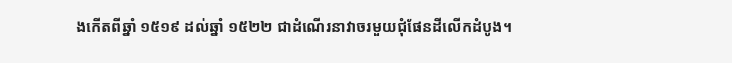ងកើតពីឆ្នាំ ១៥១៩ ដល់ឆ្នាំ ១៥២២ ជាដំណើរនាវាចរមួយជុំផែនដីលើកដំបូង។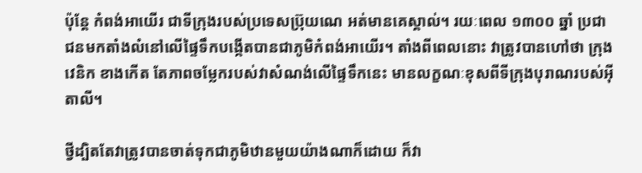ប៉ុន្ដែ កំពង់អាយើរ ជាទីក្រុងរបស់ប្រទេសប្រ៊ុយណេ អត់មានគេស្គាល់។ រយៈពេល ១៣០០ ឆ្នាំ ប្រជាជនមកតាំងលំនៅលើផ្ទៃទឹកបង្កើតបានជាភូមិកំពង់អាយើរ។ តាំងពីពេលនោះ វាត្រូវបានហៅថា ក្រុងវេនិក ខាងកើត តែភាពចម្លែករបស់វាសំណង់លើផ្ទៃទឹកនេះ មានលក្ខណៈខុសពីទីក្រុងបុរាណរបស់អ៊ីតាលី។

ថ្វីដ្បិតតែវាត្រូវបានចាត់ទុកជាភូមិឋានមួយយ៉ាងណាក៏ដោយ ក៏វា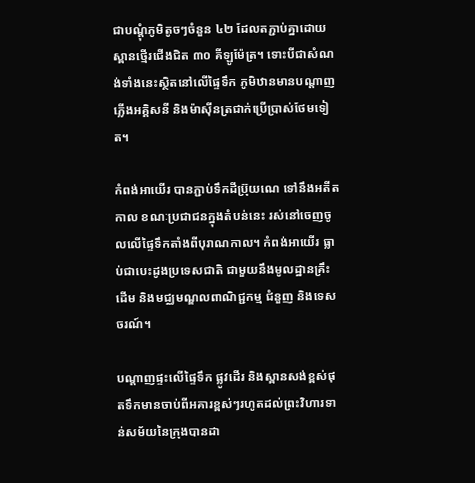ជាបណ្ដុំភូមិតូចៗចំនួន ៤២ ដែលតភ្ជាប់គ្នាដោយស្ពានថ្មើរជើងជិត ៣០ គីឡូម៉ែត្រ។ ទោះបីជាសំណង់ទាំងនេះស្ថិតនៅលើផ្ទៃទឹក ភូមិឋានមានបណ្ដាញភ្លើងអគ្គិសនី និងម៉ាស៊ីនត្រជាក់ប្រើប្រាស់ថែមទៀត។

កំពង់អាយើរ បានភ្ជាប់ទឹកដីប្រ៊ុយណេ ទៅនឹងអតីតកាល ខណៈប្រជាជនក្នុងតំបន់នេះ រស់នៅចេញចូលលើផ្ទៃទឹកតាំងពីបុរាណកាល។ កំពង់អាយើរ ធ្លាប់ជាបេះដូងប្រទេសជាតិ ជាមួយនឹងមូលដ្ឋានគ្រឹះដើម និងមជ្ឈមណ្ឌលពាណិជ្ជកម្ម ជំនួញ និងទេសចរណ៍។

បណ្ដាញផ្ទះលើផ្ទៃទឹក ផ្លូវដើរ និងស្ពានសង់ខ្ពស់ផុតទឹកមានចាប់ពីអគារខ្ពស់ៗរហូតដល់ព្រះវិហារទាន់សម័យនៃក្រុងបានដា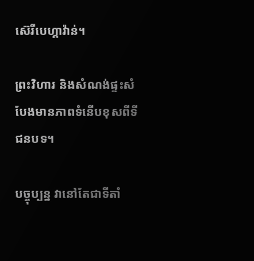ស៊េរីបេហ្គាវ៉ាន់។

ព្រះវិហារ និងសំណង់ផ្ទះសំបែងមានភាពទំនើបខុសពីទីជនបទ។

បច្ចុប្បន្ន វានៅតែជាទីតាំ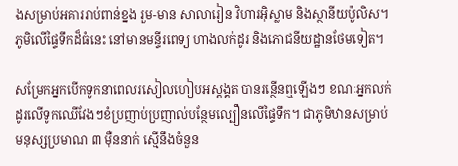ងសម្រាប់អគាររាប់ពាន់ខ្នង រួម-មាន សាលារៀន វិហារអ៊ិស្លាម និងស្ថានីយប៉ូលិស។ ភូមិលើផ្ទៃទឹកដ៏ធំនេះ នៅមានមន្ទីរពេទ្យ ហាងលក់ដូរ និងភោជនីយដ្ឋានថែមទៀត។

សម្រែកអ្នកបើកទូកនាពេលរសៀលហៀបអស្ដង្គត បានរន្ថើនឮឡើងៗ ខណៈអ្នកលក់ដូរលើទូកឈើវែងៗខំប្រញាប់ប្រញាល់បន្ថែមល្បឿនលើផ្ទៃទឹក។ ជាភូមិឋានសម្រាប់មនុស្សប្រមាណ ៣ ម៉ឺននាក់ ស្មើនឹងចំនួន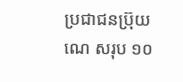ប្រជាជនប្រ៊ុយណេ សរុប ១០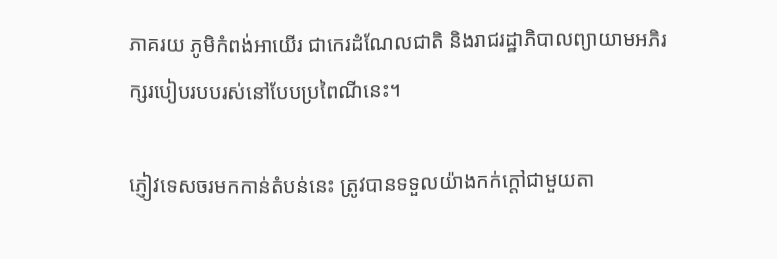ភាគរយ ភូមិកំពង់អាយើរ ជាកេរដំណែលជាតិ និងរាជរដ្ឋាភិបាលព្យាយាមអភិរក្សរបៀបរបបរស់នៅបែបប្រពៃណីនេះ។

ភ្ញៀវទេសចរមកកាន់តំបន់នេះ ត្រូវបានទទួលយ៉ាងកក់ក្ដៅជាមួយតា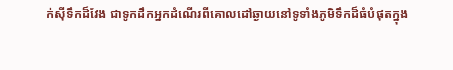ក់ស៊ីទឹកដ៏វែង ជាទូកដឹកអ្នកដំណើរពីគោលដៅឆ្ងាយនៅទូទាំងភូមិទឹកដ៏ធំបំផុតក្នុង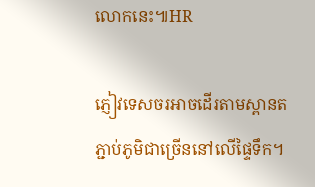លោកនេះ៕HR

ភ្ញៀវទេសចរអាចដើរតាមស្ពានតភ្ជាប់ភូមិជាច្រើននៅលើផ្ទៃទឹក។